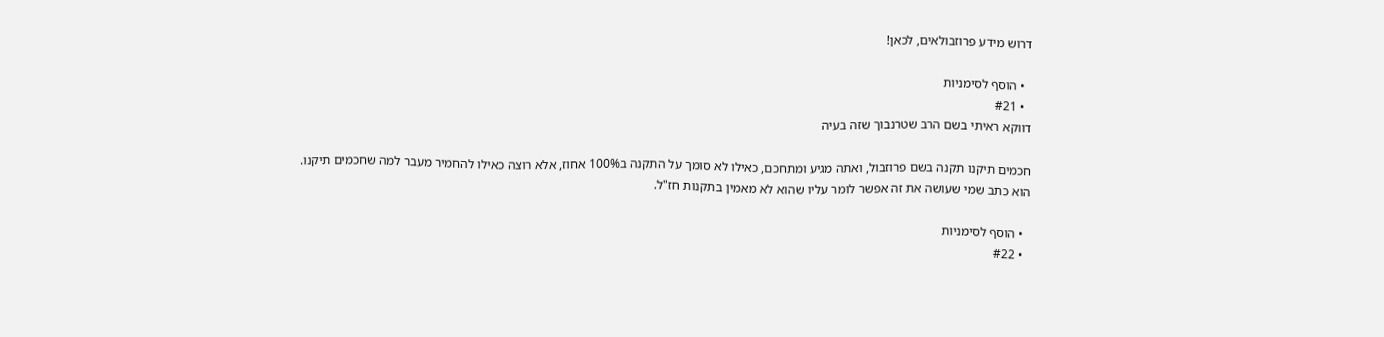דרוש מידע פרוזבולאים, לכאן!

  • הוסף לסימניות
  • #21
דווקא ראיתי בשם הרב שטרנבוך שזה בעיה

חכמים תיקנו תקנה בשם פרוזבול, ואתה מגיע ומתחכם, כאילו לא סומך על התקנה ב100% אחוז, אלא רוצה כאילו להחמיר מעבר למה שחכמים תיקנו.
הוא כתב שמי שעושה את זה אפשר לומר עליו שהוא לא מאמין בתקנות חז"ל.

  • הוסף לסימניות
  • #22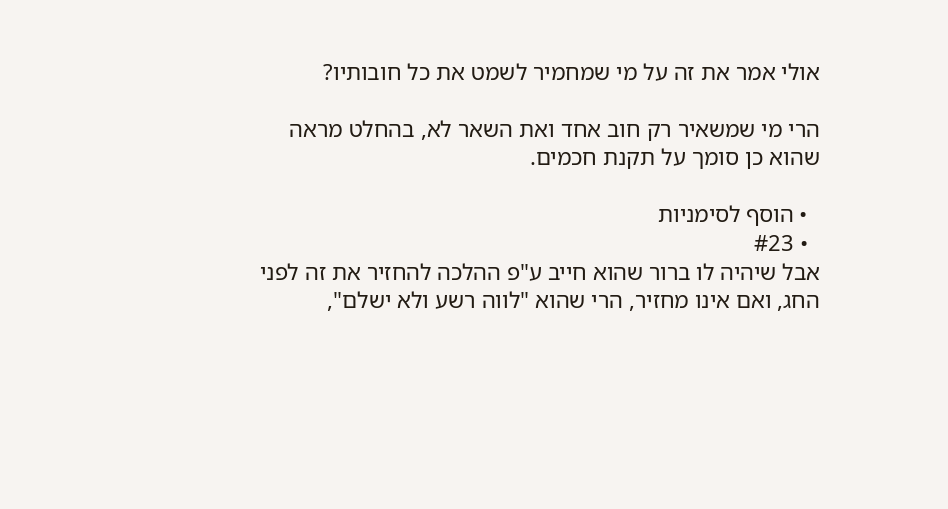אולי אמר את זה על מי שמחמיר לשמט את כל חובותיו?

הרי מי שמשאיר רק חוב אחד ואת השאר לא, בהחלט מראה שהוא כן סומך על תקנת חכמים.

  • הוסף לסימניות
  • #23
אבל שיהיה לו ברור שהוא חייב ע"פ ההלכה להחזיר את זה לפני החג, ואם אינו מחזיר, הרי שהוא "לווה רשע ולא ישלם",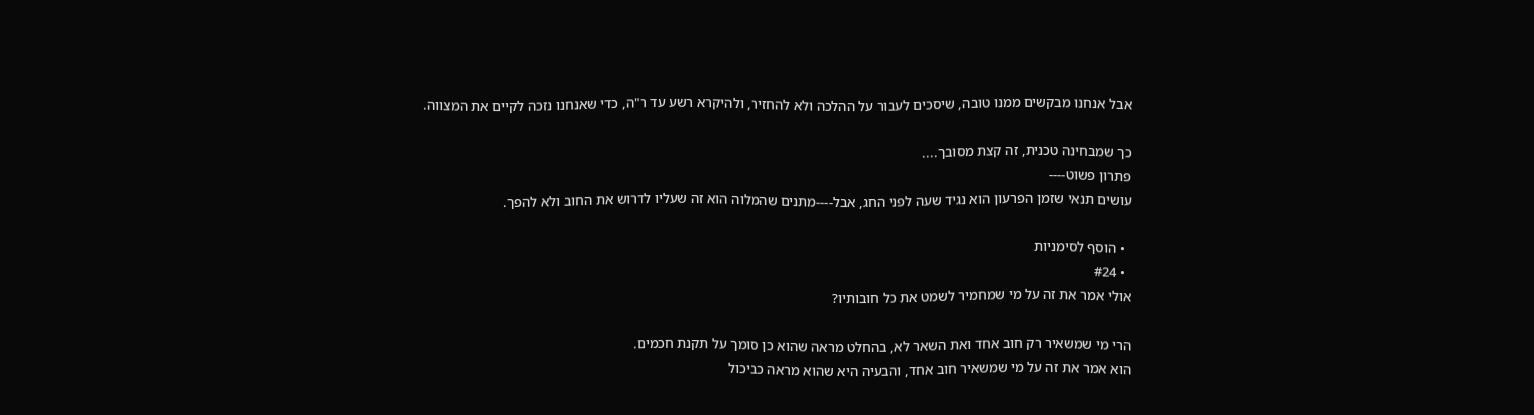אבל אנחנו מבקשים ממנו טובה, שיסכים לעבור על ההלכה ולא להחזיר, ולהיקרא רשע עד ר"ה, כדי שאנחנו נזכה לקיים את המצווה.

כך שמבחינה טכנית, זה קצת מסובך....
פתרון פשוט----
עושים תנאי שזמן הפרעון הוא נגיד שעה לפני החג, אבל----מתנים שהמלוה הוא זה שעליו לדרוש את החוב ולא להפך.

  • הוסף לסימניות
  • #24
אולי אמר את זה על מי שמחמיר לשמט את כל חובותיו?

הרי מי שמשאיר רק חוב אחד ואת השאר לא, בהחלט מראה שהוא כן סומך על תקנת חכמים.
הוא אמר את זה על מי שמשאיר חוב אחד, והבעיה היא שהוא מראה כביכול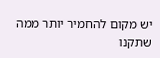יש מקום להחמיר יותר ממה שתקנו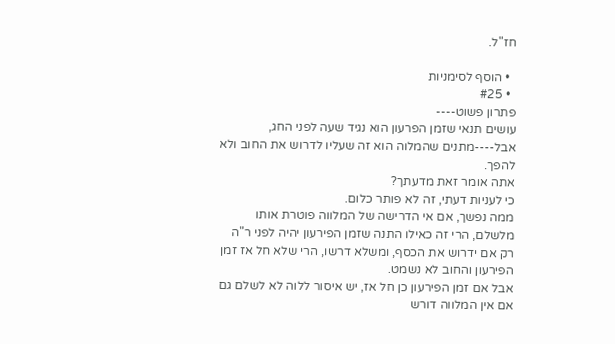חז"ל.

  • הוסף לסימניות
  • #25
פתרון פשוט----
עושים תנאי שזמן הפרעון הוא נגיד שעה לפני החג, אבל----מתנים שהמלוה הוא זה שעליו לדרוש את החוב ולא להפך.
אתה אומר זאת מדעתך?
כי לעניות דעתי, זה לא פותר כלום.
ממה נפשך, אם אי הדרישה של המלווה פוטרת אותו מלשלם, הרי זה כאילו התנה שזמן הפירעון יהיה לפני ר"ה רק אם ידרוש את הכסף, ומשלא דרשו, הרי שלא חל אז זמן הפירעון והחוב לא נשמט.
אבל אם זמן הפירעון כן חל אז, יש איסור ללוה לא לשלם גם אם אין המלווה דורש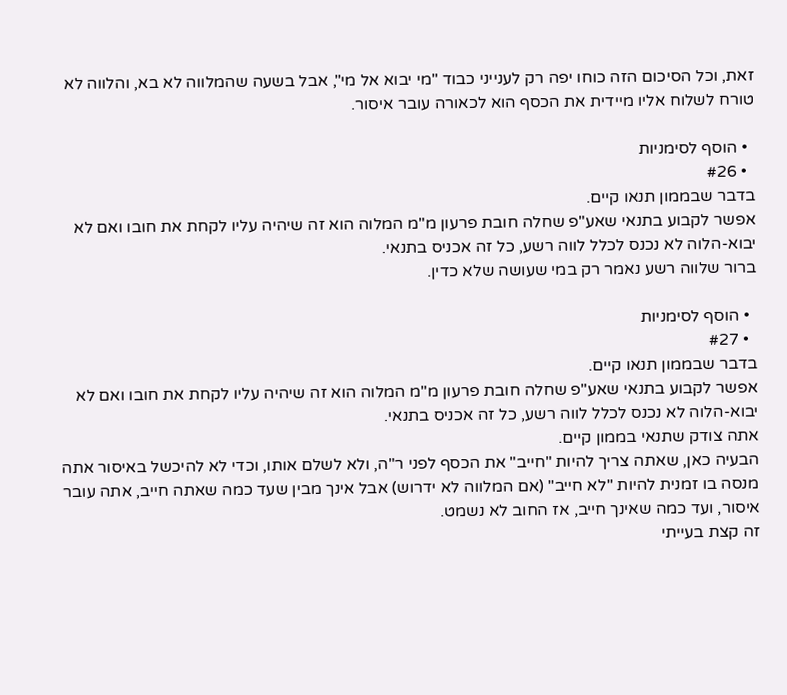זאת, וכל הסיכום הזה כוחו יפה רק לענייני כבוד "מי יבוא אל מי", אבל בשעה שהמלווה לא בא, והלווה לא טורח לשלוח אליו מיידית את הכסף הוא לכאורה עובר איסור.

  • הוסף לסימניות
  • #26
בדבר שבממון תנאו קיים.
אפשר לקבוע בתנאי שאע"פ שחלה חובת פרעון מ"מ המלוה הוא זה שיהיה עליו לקחת את חובו ואם לא יבוא-הלוה לא נכנס לכלל לווה רשע, כל זה אכניס בתנאי.
ברור שלווה רשע נאמר רק במי שעושה שלא כדין.

  • הוסף לסימניות
  • #27
בדבר שבממון תנאו קיים.
אפשר לקבוע בתנאי שאע"פ שחלה חובת פרעון מ"מ המלוה הוא זה שיהיה עליו לקחת את חובו ואם לא יבוא-הלוה לא נכנס לכלל לווה רשע, כל זה אכניס בתנאי.
אתה צודק שתנאי בממון קיים.
הבעיה כאן, שאתה צריך להיות "חייב" את הכסף לפני ר"ה, ולא לשלם אותו, וכדי לא להיכשל באיסור אתה מנסה בו זמנית להיות "לא חייב" (אם המלווה לא ידרוש) אבל אינך מבין שעד כמה שאתה חייב, אתה עובר איסור, ועד כמה שאינך חייב, אז החוב לא נשמט.
זה קצת בעייתי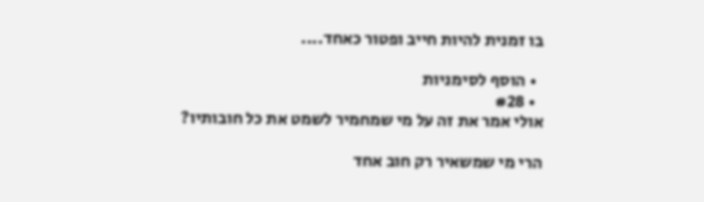בו זמנית להיות חייב ופטור כאחד....

  • הוסף לסימניות
  • #28
אולי אמר את זה על מי שמחמיר לשמט את כל חובותיו?

הרי מי שמשאיר רק חוב אחד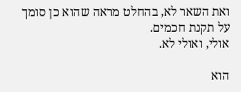ואת השאר לא, בהחלט מראה שהוא כן סומך על תקנת חכמים.
אולי, ואולי לא.

הוא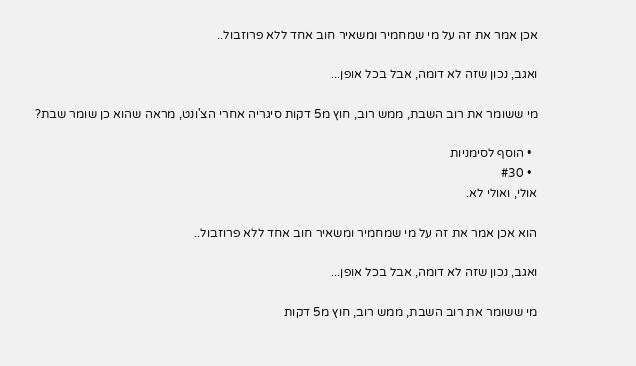אכן אמר את זה על מי שמחמיר ומשאיר חוב אחד ללא פרוזבול..

ואגב, נכון שזה לא דומה, אבל בכל אופן...

מי ששומר את רוב השבת, ממש רוב, חוץ מ5 דקות סיגריה אחרי הצ'ונט, מראה שהוא כן שומר שבת?

  • הוסף לסימניות
  • #30
אולי, ואולי לא.

הוא אכן אמר את זה על מי שמחמיר ומשאיר חוב אחד ללא פרוזבול..

ואגב, נכון שזה לא דומה, אבל בכל אופן...

מי ששומר את רוב השבת, ממש רוב, חוץ מ5 דקות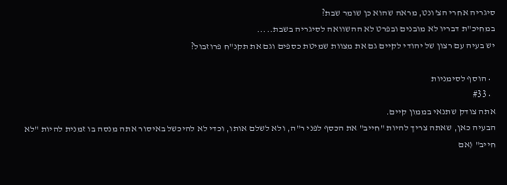סיגריה אחרי הצ'ונט, מראה שהוא כן שומר שבת?
במחיכ"ת דבריו לא מובנים ובפרט לא ההשוואה לסיגריה בשבת.....
יש בעיה עם רצון של יהודי לקיים גם את מצוות שמיטת כספים וגם את תקנ"ח פרוזבול?

  • הוסף לסימניות
  • #33
אתה צודק שתנאי בממון קיים.
הבעיה כאן, שאתה צריך להיות "חייב" את הכסף לפני ר"ה, ולא לשלם אותו, וכדי לא להיכשל באיסור אתה מנסה בו זמנית להיות "לא חייב" (אם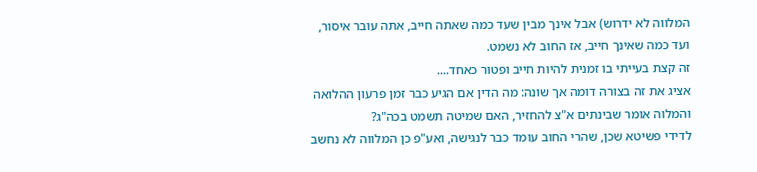המלווה לא ידרוש) אבל אינך מבין שעד כמה שאתה חייב, אתה עובר איסור, ועד כמה שאינך חייב, אז החוב לא נשמט.
זה קצת בעייתי בו זמנית להיות חייב ופטור כאחד....
אציג את זה בצורה דומה אך שונה: מה הדין אם הגיע כבר זמן פרעון ההלואה והמלוה אומר שבינתים א"צ להחזיר, האם שמיטה תשמט בכה"ג?
לדידי פשיטא שכן, שהרי החוב עומד כבר לנגישה, ואע"פ כן המלווה לא נחשב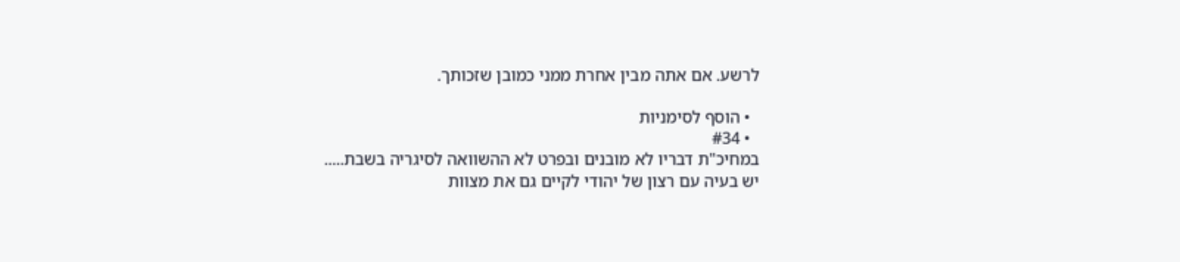לרשע. אם אתה מבין אחרת ממני כמובן שזכותך.

  • הוסף לסימניות
  • #34
במחיכ"ת דבריו לא מובנים ובפרט לא ההשוואה לסיגריה בשבת.....
יש בעיה עם רצון של יהודי לקיים גם את מצוות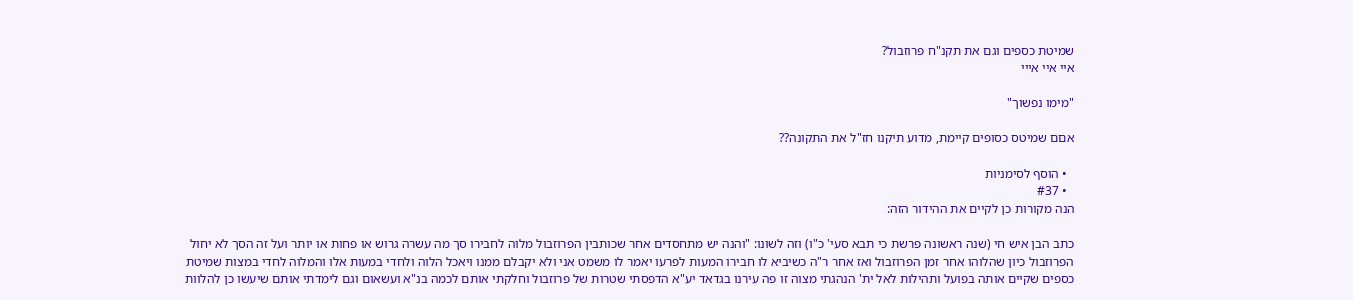שמיטת כספים וגם את תקנ"ח פרוזבול?
איי איי אייי

"מימו נפשוך"

אםם שמיטס כסופים קיימת, מדוע תיקנו חז"ל את התקונה??

  • הוסף לסימניות
  • #37
הנה מקורות כן לקיים את ההידור הזה:

כתב הבן איש חי (שנה ראשונה פרשת כי תבא סעי' כ"ו) וזה לשונו: "והנה יש מתחסדים אחר שכותבין הפרוזבול מלוה לחבירו סך מה עשרה גרוש או פחות או יותר ועל זה הסך לא יחול הפרוזבול כיון שהלוהו אחר זמן הפרוזבול ואז אחר ר"ה כשיביא לו חבירו המעות לפרעו יאמר לו משמט אני ולא יקבלם ממנו ויאכל הלוה ולחדי במעות אלו והמלוה לחדי במצות שמיטת כספים שקיים אותה בפועל ותהילות לאל ית' הנהגתי מצוה זו פה עירנו בגדאד יע"א הדפסתי שטרות של פרוזבול וחלקתי אותם לכמה בנ"א ועשאום וגם לימדתי אותם שיעשו כן להלוות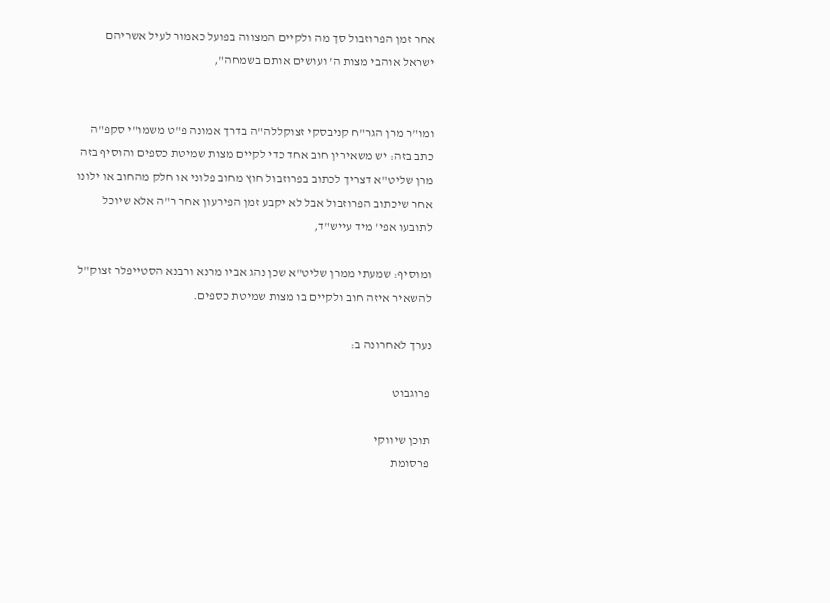אחר זמן הפרוזבול סך מה ולקיים המצווה בפועל כאמור לעיל אשריהם ישראל אוהבי מצות ה' ועושים אותם בשמחה",


ומו"ר מרן הגר"ח קניבסקי זצוקללה"ה בדרך אמונה פ"ט משמו"י סקפ"ה כתב בזה: יש משאירין חוב אחד כדי לקיים מצות שמיטת כספים והוסיף בזה מרן שליט"א דצריך לכתוב בפרוזבול חוץ מחוב פלוני או חלק מהחוב או ילונו אחר שיכתוב הפרוזבול אבל לא יקבע זמן הפירעון אחר ר"ה אלא שיוכל לתובעו אפי' מיד עייש"ד,

ומוסיף: שמעתי ממרן שליט"א שכן נהג אביו מרנא ורבנא הסטייפלר זצוק"ל להשאיר איזה חוב ולקיים בו מצות שמיטת כספים.

נערך לאחרונה ב:

פרוגבוט

תוכן שיווקי
פרסומת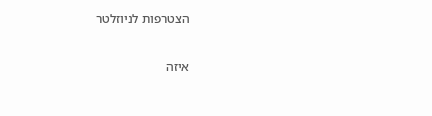הצטרפות לניוזלטר

איזה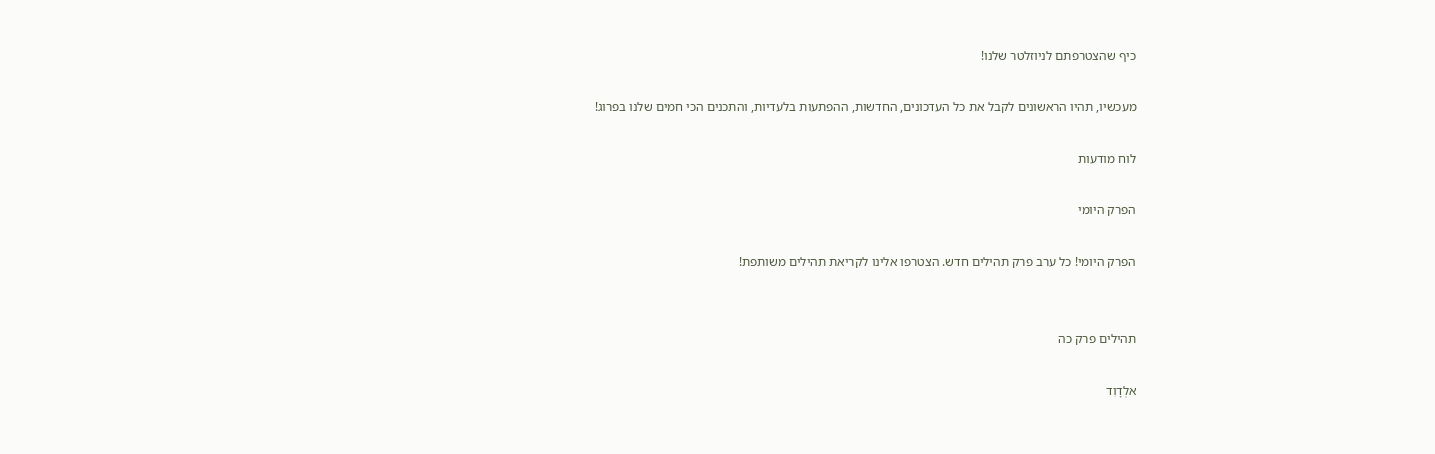כיף שהצטרפתם לניוזלטר שלנו!

מעכשיו, תהיו הראשונים לקבל את כל העדכונים, החדשות, ההפתעות בלעדיות, והתכנים הכי חמים שלנו בפרוג!

לוח מודעות

הפרק היומי

הפרק היומי! כל ערב פרק תהילים חדש. הצטרפו אלינו לקריאת תהילים משותפת!


תהילים פרק כה

אלְדָוִד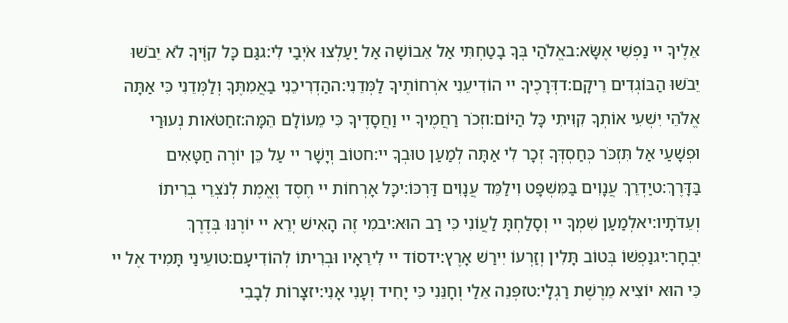אֵלֶיךָ יי נַפְשִׁי אֶשָּׂא:באֱלֹהַי בְּךָ בָטַחְתִּי אַל אֵבוֹשָׁה אַל יַעַלְצוּ אֹיְבַי לִי:גגַּם כָּל קוֶֹיךָ לֹא יֵבֹשׁוּ יֵבֹשׁוּ הַבּוֹגְדִים רֵיקָם:דדְּרָכֶיךָ יי הוֹדִיעֵנִי אֹרְחוֹתֶיךָ לַמְּדֵנִי:ההַדְרִיכֵנִי בַאֲמִתֶּךָ וְלַמְּדֵנִי כִּי אַתָּה אֱלֹהֵי יִשְׁעִי אוֹתְךָ קִוִּיתִי כָּל הַיּוֹם:וזְכֹר רַחֲמֶיךָ יי וַחֲסָדֶיךָ כִּי מֵעוֹלָם הֵמָּה:זחַטֹּאות נְעוּרַי וּפְשָׁעַי אַל תִּזְכֹּר כְּחַסְדְּךָ זְכָר לִי אַתָּה לְמַעַן טוּבְךָ יי:חטוֹב וְיָשָׁר יי עַל כֵּן יוֹרֶה חַטָּאִים בַּדָּרֶךְ:טיַדְרֵךְ עֲנָוִים בַּמִּשְׁפָּט וִילַמֵּד עֲנָוִים דַּרְכּוֹ:יכָּל אָרְחוֹת יי חֶסֶד וֶאֱמֶת לְנֹצְרֵי בְרִיתוֹ וְעֵדֹתָיו:יאלְמַעַן שִׁמְךָ יי וְסָלַחְתָּ לַעֲוֹנִי כִּי רַב הוּא:יבמִי זֶה הָאִישׁ יְרֵא יי יוֹרֶנּוּ בְּדֶרֶךְ יִבְחָר:יגנַפְשׁוֹ בְּטוֹב תָּלִין וְזַרְעוֹ יִירַשׁ אָרֶץ:ידסוֹד יי לִירֵאָיו וּבְרִיתוֹ לְהוֹדִיעָם:טועֵינַי תָּמִיד אֶל יי כִּי הוּא יוֹצִיא מֵרֶשֶׁת רַגְלָי:טזפְּנֵה אֵלַי וְחָנֵּנִי כִּי יָחִיד וְעָנִי אָנִי:יזצָרוֹת לְבָבִי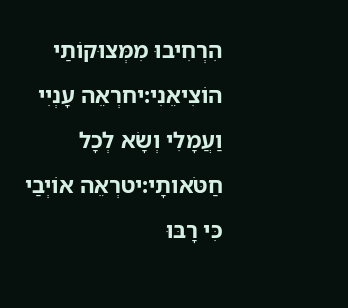הִרְחִיבוּ מִמְּצוּקוֹתַי הוֹצִיאֵנִי:יחרְאֵה עָנְיִי וַעֲמָלִי וְשָׂא לְכָל חַטֹּאותָי:יטרְאֵה אוֹיְבַי כִּי רָבּוּ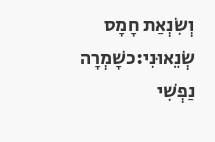וְשִׂנְאַת חָמָס שְׂנֵאוּנִי:כשָׁמְרָה נַפְשִׁי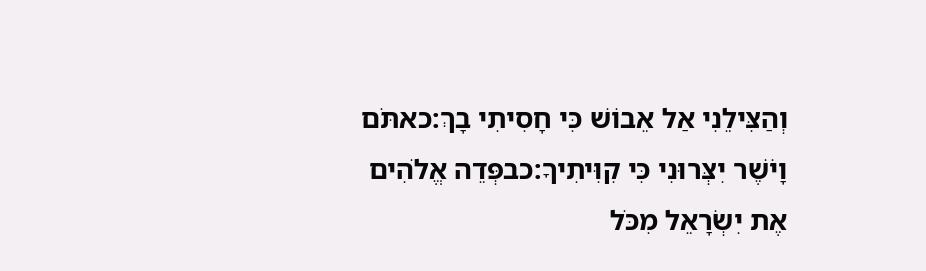וְהַצִּילֵנִי אַל אֵבוֹשׁ כִּי חָסִיתִי בָךְ:כאתֹּם וָיֹשֶׁר יִצְּרוּנִי כִּי קִוִּיתִיךָ:כבפְּדֵה אֱלֹהִים אֶת יִשְׂרָאֵל מִכֹּל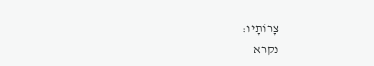צָרוֹתָיו:
נקרא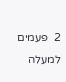2  פעמים
למעלה